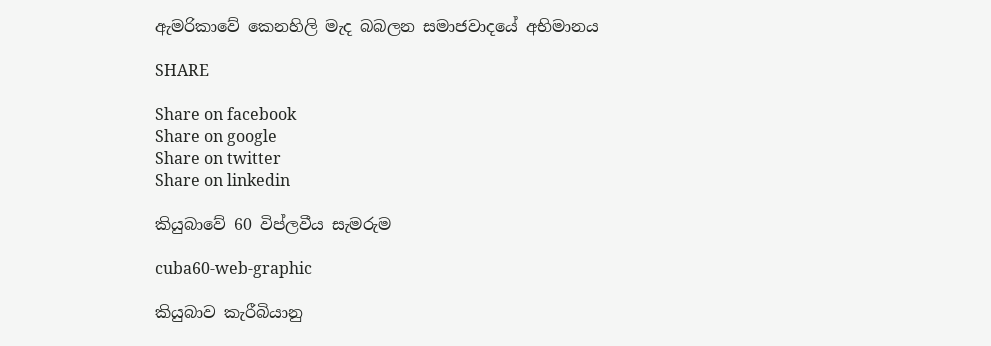ඇමරිකාවේ ‌කෙනහිලි මැද බබලන සමාජවාදයේ අභිමානය

SHARE

Share on facebook
Share on google
Share on twitter
Share on linkedin

කියුබාවේ 60 විප්ලවීය සැමරුම

cuba60-web-graphic

කියුබාව කැරීබියානු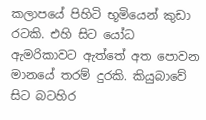කලාපයේ පිහිටි භූමියෙන් කුඩා රටකි. එහි සිට යෝධ ඇමරිකාවට ඇත්තේ අත පොවන මානයේ තරම් දුරකි. කියුබාවේ සිට බටහිර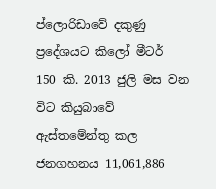ප්ලොරිඩාවේ දකුණු ප්‍රදේශයට කිලෝ මීටර් 150 කි. 2013 ජුලි මස වන විට කියුබාවේ ඇස්තමේන්තු කල ජනගහනය 11,061,886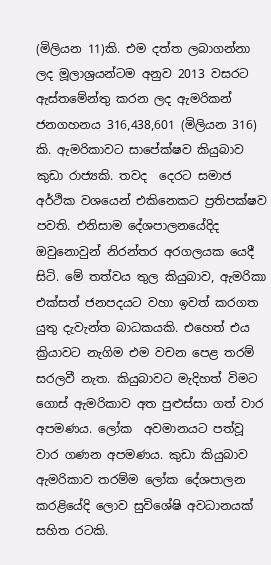(මිලියන 11)කි. එම දත්ත ලබාගන්නා ලද මූලාශ්‍රයන්ටම අනුව 2013 වසරට ඇස්තමේන්තු කරන ලද ඇමරිකන් ජනගහනය 316,438,601 (මිලියන 316) කි. ඇමරිකාවට සාපේක්ෂව කියුබාව කුඩා රාජ්‍යකි. තවද  දෙරට සමාජ අර්ථික වශයෙන් එකිනෙකට ප්‍රතිපක්ෂව පවති. එනිසාම දේශපාලනයේදිද ඔවුනොවුන් නිරන්තර අරගලයක යෙදී සිටි. මේ තත්වය තුල කියුබාව, ඇමරිකා එක්සත් ජනපදයට වහා ඉවත් කරගත යුතු දැවැන්ත බාධකයකි. එහෙත් එය ක්‍රියාවට නැගිම එම වචන පෙළ තරම් සරලවී නැත. කියුබාවට මැදිහත් විමට ගොස් ඇමරිකාව අත පුළුස්සා ගත් වාර අපමණය. ලෝක  අවමානයට පත්වූ වාර ගණන අපමණය. කුඩා කියුබාව ඇමරිකාව තරම්ම ලෝක දේශපාලන කරළියේදි ලොව සුවිශේෂි අවධානයක් සහිත රටකි.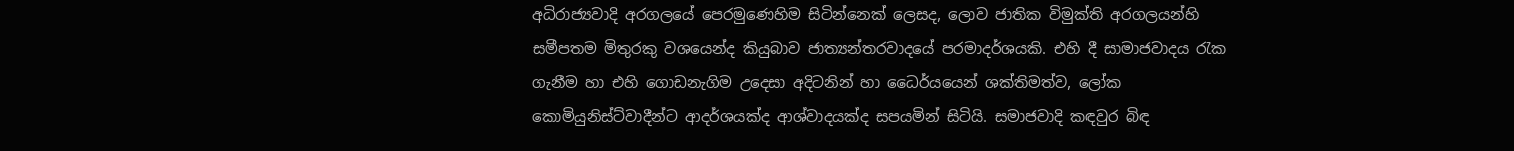අධිරාජ්‍යවාදි අරගලයේ පෙරමුණෙහිම සිටින්නෙක් ලෙසද, ලොව ජාතික විමුක්ති අරගලයන්හි සමීපතම මිතුරකු වශයෙන්ද කියුබාව ජාත්‍යන්තරවාදයේ පරමාදර්ශයකි. එහි දී සාමාජවාදය රැක ගැනීම හා එහි ගොඩනැගිම උදෙසා අදිටනින් හා ධෛර්යයෙන් ශක්තිමත්ව, ලෝක කොමියුනිස්ට්වාදීන්ට ආදර්ශයක්ද ආශ්වාදයක්ද සපයමින් සිටියි. සමාජවාදි කඳවුර බිඳ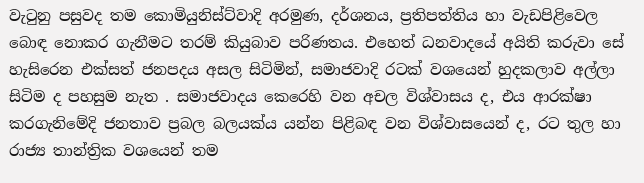වැටුනු පසුවද තම කොමියුනිස්ට්වාදි අරමුණ, දර්ශනය, ප්‍රතිපත්තිය හා වැඩපිළිවෙල බොඳ නොකර ගැනීමට තරම් කියුබාව පරිණතය. එහෙත් ධනවාදයේ අයිති කරුවා සේ හැසිරෙන එක්සත් ජනපදය අසල සිටිමින්, සමාජවාදි රටක් වශයෙන් හුදකලාව අල්ලා සිටිම ද පහසුම නැත . සමාජවාදය කෙරෙහි වන අචල විශ්වාසය ද, එය ආරක්ෂා කරගැනිමේදි ජනතාව ප්‍රබල බලයක්ය යන්න පිළිබඳ වන විශ්වාසයෙන් ද, රට තුල හා රාජ්‍ය තාන්ත්‍රික වශයෙන් තම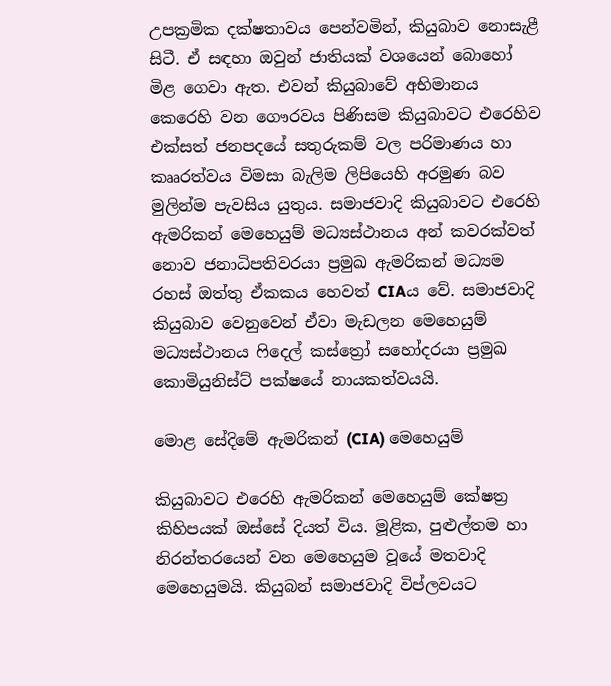උපක්‍රමික දක්ෂතාවය පෙන්වමින්, කියුබාව නොසැළී සිටී. ඒ සඳහා ඔවුන් ජාතියක් වශයෙන් බොහෝ මිළ ගෙවා ඇත. එවන් කියුබාවේ අභිමානය කෙරෙහි වන ගෞරවය පිණිසම කියුබාවට එරෙහිව එක්සත් ජනපදයේ සතුරුකම් වල පරිමාණය හා කෲරත්වය විමසා බැලිම ලිපියෙහි අරමුණ බව මුලින්ම පැවසිය යුතුය. සමාජවාදි කියුබාවට එරෙහි ඇමරිකන් මෙහෙයුම් මධ්‍යස්ථානය අන් කවරක්වත් නොව ජනාධිපතිවරයා ප්‍රමුඛ ඇමරිකන් මධ්‍යම රහස් ඔත්තු ඒකකය හෙවත් CIAය වේ. සමාජවාදි කියුබාව වෙනුවෙන් ඒවා මැඩලන මෙහෙයුම් මධ්‍යස්ථානය ෆිදෙල් කස්ත්‍රෝ සහෝදරයා ප්‍රමුඛ කොමියුනිස්ට් පක්ෂයේ නායකත්වයයි.

මොළ සේදිමේ ඇමරිකන් (CIA) මෙහෙයුම්

කියුබාවට එරෙහි ඇමරිකන් මෙහෙයුම් කේෂත්‍ර කිහිපයක් ඔස්සේ දියත් විය. මූළික, පුළුල්තම හා නිරන්තරයෙන් වන මෙහෙයුම වූයේ මතවාදි මෙහෙයුමයි. කියුබන් සමාජවාදි විප්ලවයට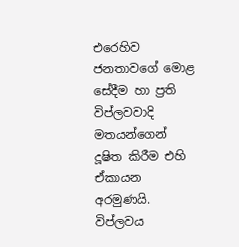එරෙහිව ජනතාවගේ මොළ සේදීම හා ප්‍රති විප්ලවවාදි මතයන්ගෙන් දූෂිත කිරීම එහි ඒකායන අරමුණයි. විප්ලවය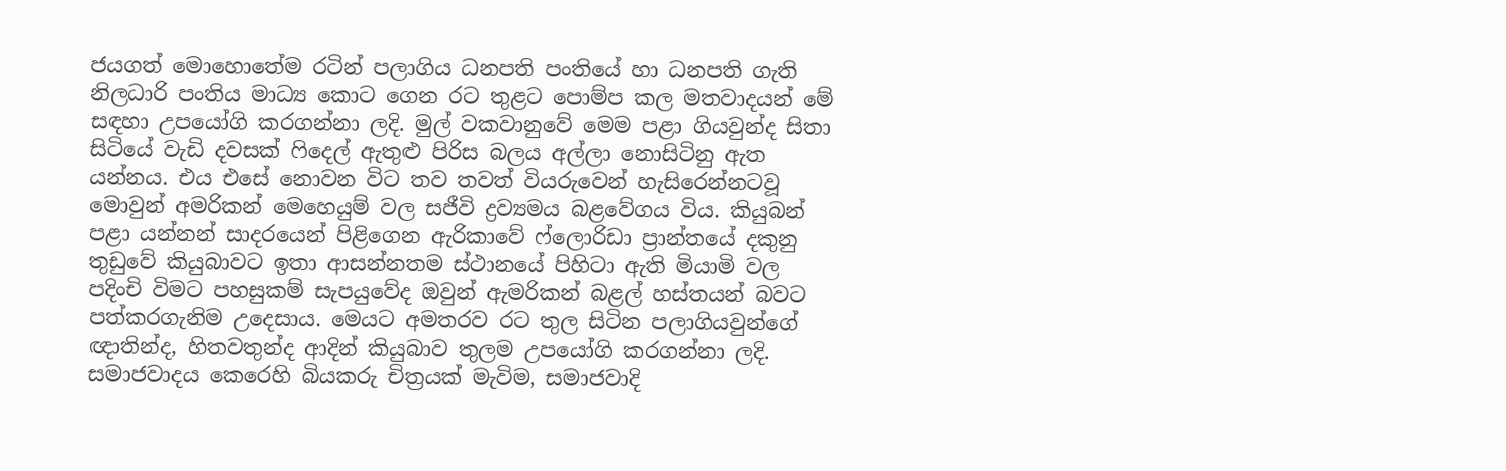ජයගත් මොහොතේම රටින් පලාගිය ධනපති පංතියේ හා ධනපති ගැති නිලධාරි පංතිය මාධ්‍ය කොට ගෙන රට තුළට පොම්ප කල මතවාදයන් මේ සඳහා උපයෝගි කරගන්නා ලදි. මුල් වකවානුවේ මෙම පළා ගියවුන්ද සිතා සිටියේ වැඩි දවසක් ෆිදෙල් ඇතුළු පිරිස බලය අල්ලා නොසිටිනු ඇත යන්නය. එය එසේ නොවන විට තව තවත් වියරුවෙන් හැසිරෙන්නටවූ මොවුන් අමරිකන් මෙහෙයුම් වල සජීවි ද්‍රව්‍යමය බළවේගය විය. කියුබන් පළා යන්නන් සාදරයෙන් පිළිගෙන ඇරිකාවේ ෆ්ලොරිඩා ප්‍රාන්තයේ දකුනු තුඩුවේ කියුබාවට ඉතා ආසන්නතම ස්ථානයේ පිහිටා ඇති මියාමි වල පදිංචි විමට පහසුකම් සැපයුවේද ඔවුන් ඇමරිකන් බළල් හස්තයන් බවට පත්කරගැනිම උදෙසාය. මෙයට අමතරව රට තුල සිටින පලාගියවුන්ගේ ඥාතින්ද, හිතවතුන්ද ආදින් කියුබාව තුලම උපයෝගි කරගන්නා ලදි. සමාජවාදය කෙරෙහි බියකරු චිත්‍රයක් මැවිම, සමාජවාදි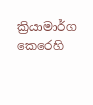ක්‍රියාමාර්ග කෙරෙහි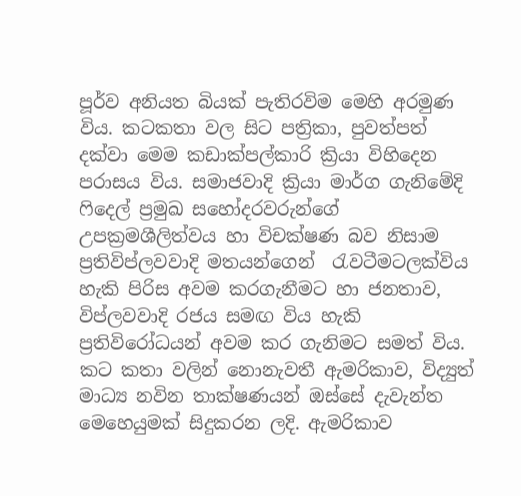පූර්ව අනියත බියක් පැතිරවිම මෙහි අරමුණ විය. කටකතා වල සිට පත්‍රිකා, පුවත්පත් දක්වා මෙම කඩාක්පල්කාරි ක්‍රියා විහිදෙන පරාසය විය. සමාජවාදි ක්‍රියා මාර්ග ගැනිමේදි ෆිදෙල් ප්‍රමුඛ සහෝදරවරුන්ගේ උපක්‍රමශීලිත්වය හා විචක්ෂණ බව නිසාම ප්‍රතිවිප්ලවවාදි මතයන්ගෙන්  රැවටීමටලක්විය හැකි පිරිස අවම කරගැනීමට හා ජනතාව, විප්ලවවාදි රජය සමඟ විය හැකි ප්‍රතිවිරෝධයන් අවම කර ගැනිමට සමත් විය. කට කතා වලින් නොනැවතී ඇමරිකාව, විද්‍යුත් මාධ්‍ය නවින තාක්ෂණයන් ඔස්සේ දැවැන්ත මෙහෙයුමක් සිදුකරන ලදි. ඇමරිකාව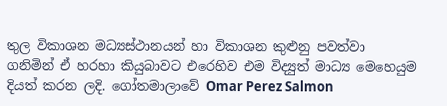තුල විකාශන මධ්‍යස්ථානයන් හා විකාශන කුළුනු පවත්වා ගනිමින් ඒ හරහා කියුබාවට එරෙහිව එම විද්‍යුත් මාධ්‍ය මෙහෙයුම දියත් කරන ලදි. ගෝතමාලාවේ Omar Perez Salmon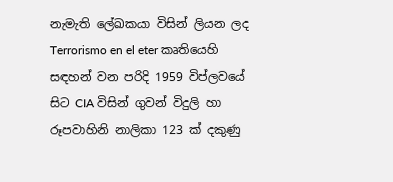නැමැති ලේඛකයා විසින් ලියන ලද Terrorismo en el eter කෘතියෙහි සඳහන් වන පරිදි 1959 විප්ලවයේ සිට CIA විසින් ගුවන් විදුලි හා රූපවාහිනි නාලිකා 123 ක් දකුණු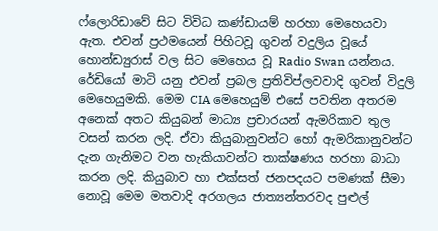ෆ්ලොරිඩාවේ සිට විවිධ කණ්ඩායම් හරහා මෙහෙයවා ඇත. එවන් ප්‍රථමයෙන් පිහිටවූ ගුවන් වදුලිය වූයේ හොන්ඩ්‍යුරාස් වල සිට මෙහෙය වූ Radio Swan යන්නය. රේඩියෝ මාටි යනු එවන් ප්‍රබල ප්‍රතිවිප්ලවවාදි ගුවන් විදුලි මෙහෙයුමකි. මෙම CIA මෙහෙයුම් එසේ පවතින අතරම අනෙක් අතට කියුබන් මාධ්‍ය ප්‍රචාරයන් ඇමරිකාව තුල වසන් කරන ලදි. ඒවා කියුබානුවන්ට හෝ ඇමරිකානුවන්ට දැන ගැනිමට වන හැකියාවන්ට තාක්ෂණය හරහා බාධා කරන ලදි. කියුබාව හා එක්සත් ජනපදයට පමණක් සීමා නොවූ මෙම මතවාදි අරගලය ජාත්‍යන්තරවද පුළුල්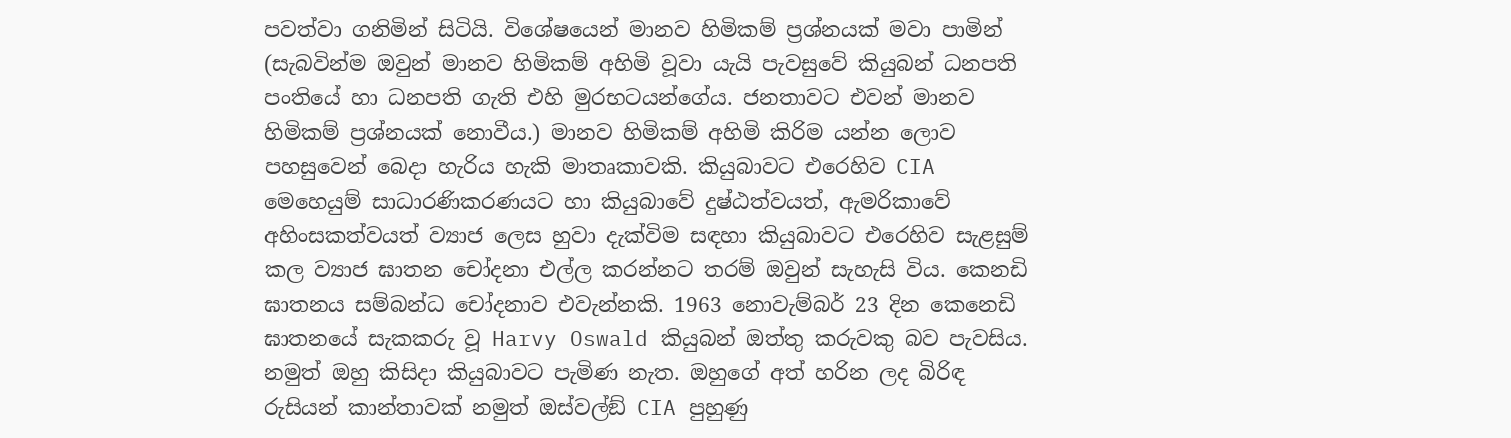පවත්වා ගනිමින් සිටියි. විශේෂයෙන් මානව හිමිකම් ප්‍රශ්නයක් මවා පාමින් (සැබවින්ම ඔවුන් මානව හිමිකම් අහිමි වූවා යැයි පැවසුවේ කියුබන් ධනපති පංතියේ හා ධනපති ගැති එහි මුරභටයන්ගේය. ජනතාවට එවන් මානව හිමිකම් ප්‍රශ්නයක් නොවීය.) මානව හිමිකම් අහිමි කිරිම යන්න ලොව පහසුවෙන් බෙදා හැරිය හැකි මාතෘකාවකි. කියුබාවට එරෙහිව CIA මෙහෙයුම් සාධාරණිකරණයට හා කියුබාවේ දුෂ්ඨත්වයත්, ඇමරිකාවේ අහිංසකත්වයත් ව්‍යාජ ලෙස හුවා දැක්විම සඳහා කියුබාවට එරෙහිව සැළසුම් කල ව්‍යාජ ඝාතන චෝදනා එල්ල කරන්නට තරම් ඔවුන් සැහැසි විය. කෙනඩි ඝාතනය සම්බන්ධ චෝදනාව එවැන්නකි. 1963 නොවැම්බර් 23 දින කෙනෙඩි ඝාතනයේ සැකකරු වූ Harvy Oswald කියුබන් ඔත්තු කරුවකු බව පැවසිය. නමුත් ඔහු කිසිදා කියුබාවට පැමිණ නැත. ඔහුගේ අත් හරින ලද බිරිඳ  රුසියන් කාන්තාවක් නමුත් ඔස්වල්ඞ් CIA පුහුණු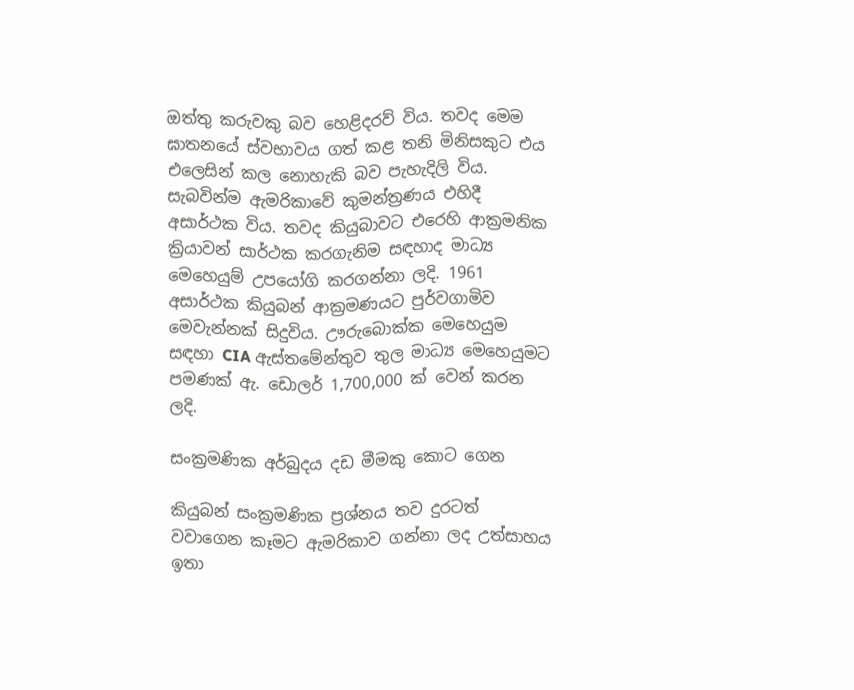ඔත්තු කරුවකු බව හෙළිදරව් විය. තවද මෙම ඝාතනයේ ස්වභාවය ගත් කළ තනි මිනිසකුට එය එලෙසින් කල නොහැකි බව පැහැදිලි විය. සැබවින්ම ඇමරිකාවේ කුමන්ත්‍රණය එහිදී අසාර්ථක විය. තවද කියුබාවට එරෙහි ආක්‍රමනික ක්‍රියාවන් සාර්ථක කරගැනිම සඳහාද මාධ්‍ය මෙහෙයුම් උපයෝගි කරගන්නා ලදි. 1961 අසාර්ථක කියුබන් ආක්‍රමණයට පුර්වගාමිව මෙවැන්නක් සිදුවිය. ඌරුබොක්ක මෙහෙයුම සඳහා CIA ඇස්තමේන්තුව තුල මාධ්‍ය මෙහෙයුමට පමණක් ඇ. ඩොලර් 1,700,000 ක් වෙන් කරන ලදි.

සංක්‍රමණික අර්බුදය දඩ මීමකු කොට ගෙන

කියුබන් සංක්‍රමණික ප්‍රශ්නය තව දුරටත් වවාගෙන කෑමට ඇමරිකාව ගන්නා ලද උත්සාහය ඉතා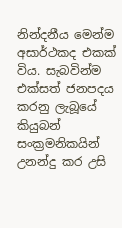නින්දනීය මෙන්ම අසාර්ථකද එකක් විය. සැබවින්ම එක්සත් ජනපදය කරනු ලැබූයේ කියුබන් සංක්‍රමනිකයින් උනන්දු කර උසි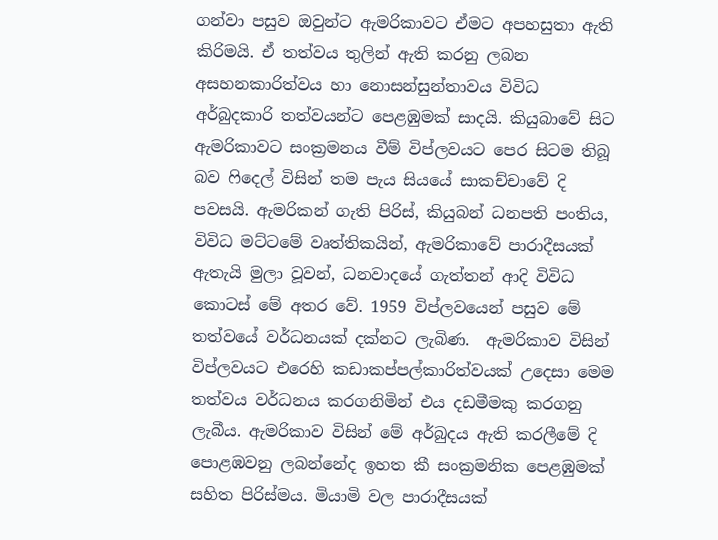ගන්වා පසුව ඔවුන්ට ඇමරිකාවට ඒමට අපහසුතා ඇති කිරිමයි. ඒ තත්වය තුලින් ඇති කරනු ලබන අසහනකාරිත්වය හා නොසන්සුන්තාවය විවිධ අර්බුදකාරි තත්වයන්ට පෙළඹුමක් සාදයි. කියුබාවේ සිට ඇමරිකාවට සංක්‍රමනය වීම් විප්ලවයට පෙර සිටම තිබූ බව ෆිදෙල් විසින් තම පැය සියයේ සාකච්චාවේ දි පවසයි. ඇමරිකන් ගැති පිරිස්, කියුබන් ධනපති පංතිය, විවිධ මට්ටමේ වෘත්තිකයින්, ඇමරිකාවේ පාරාදීසයක් ඇතැයි මුලා වූවන්, ධනවාදයේ ගැත්තන් ආදි විවිධ කොටස් මේ අතර වේ. 1959 විප්ලවයෙන් පසුව මේ තත්වයේ වර්ධනයක් දක්නට ලැබිණ.  ඇමරිකාව විසින් විප්ලවයට එරෙහි කඩාකප්පල්කාරිත්වයක් උදෙසා මෙම තත්වය වර්ධනය කරගනිමින් එය දඩමීමකු කරගනු ලැබීය. ඇමරිකාව විසින් මේ අර්බුදය ඇති කරලීමේ දි පොළඹවනු ලබන්නේද ඉහත කී සංක්‍රමනික පෙළඹුමක් සහිත පිරිස්මය. මියාමි වල පාරාදීසයක්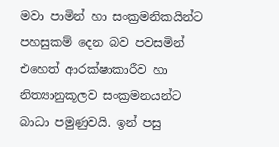මවා පාමින් හා සංක්‍රමනිකයින්ට පහසුකම් දෙන බව පවසමින් එහෙත් ආරක්ෂාකාරීව හා නිත්‍යානුකූලව සංක්‍රමනයන්ට බාධා පමුණුවයි. ඉන් පසු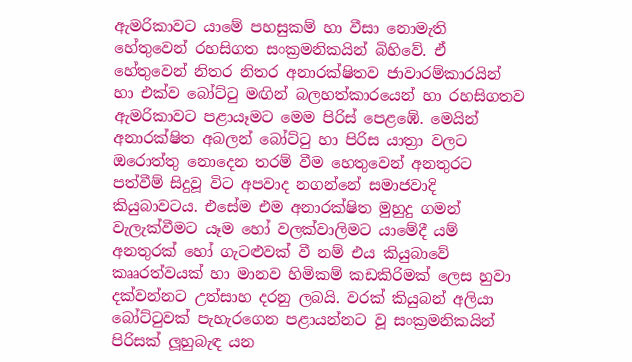ඇමරිකාවට යාමේ පහසුකම් හා වීසා නොමැති හේතුවෙන් රහසිගත සංක්‍රමනිකයින් බිහිවේ. ඒ හේතුවෙන් නිතර නිතර අනාරක්ෂිතව ජාවාරම්කාරයින් හා එක්ව බෝට්ටු මඟින් බලහත්කාරයෙන් හා රහසිගතව ඇමරිකාවට පළායෑමට මෙම පිරිස් පෙළඹේ. මෙයින් අනාරක්ෂිත අබලන් බෝට්ටු හා පිරිස යාත්‍රා වලට ඔරොත්තු නොදෙන තරම් වීම හෙතුවෙන් අනතුරට පත්වීම් සිදුවූ විට අපවාද නගන්නේ සමාජවාදි කියුබාවටය. එසේම එම අනාරක්ෂිත මුහුදු ගමන් වැලැක්වීමට යෑම හෝ වලක්වාලිමට යාමේදී යම් අනතුරක් හෝ ගැටළුවක් වී නම් එය කියුබාවේ කෲරත්වයක් හා මානව හිමිකම් කඩකිරිමක් ලෙස හුවා දක්වන්නට උත්සාහ දරනු ලබයි. වරක් කියුබන් අලියා බෝට්ටුවක් පැහැරගෙන පළායන්නට වූ සංක්‍රමනිකයින් පිරිසක් ලූහුබැඳ යන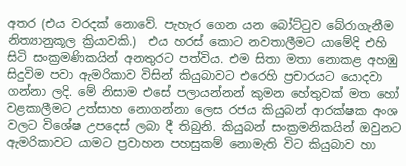අතර (එය වරදක් නොවේ. පැහැර ගෙන යන බෝට්ටුව බේරාගැනීම නිත්‍යානුකූල ක්‍රියාවකි.)  එය හරස් කොට නවතාලීමට යාමේදි එහි සිටි සංක්‍රමණිකයින් අනතුරට පත්විය. එම සිතා මතා නොකළ අහඹු සිදුවිම පවා ඇමරිකාව විසින් කියුබාවට එරෙහි ප්‍රචාරයට යොදවා ගන්නා ලදි. මේ නිසාම එසේ පලායන්නන් කුමන හේතුවක් මත හෝ වළකාලීමට උත්සාහ නොගන්නා ලෙස රජය කියුබන් ආරක්ෂක අංශ වලට විශේෂ උපදෙස් ලබා දී තිබුනි. කියුබන් සංක්‍රමනිකයින් ඔවුනට ඇමරිකාවට යාමට ප්‍රවාහන පහසුකම් නොමැති විට කියුබාව හා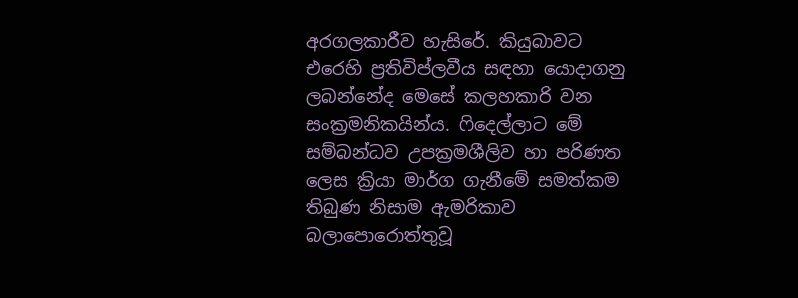අරගලකාරීව හැසිරේ. කියුබාවට එරෙහි ප්‍රතිවිප්ලවීය සඳහා යොදාගනු ලබන්නේද මෙසේ කලහකාරි වන සංක්‍රමනිකයින්ය. ෆිදෙල්ලාට මේ සම්බන්ධව උපක්‍රමශීලිව හා පරිණත ලෙස ක්‍රියා මාර්ග ගැනීමේ සමත්කම තිබුණ නිසාම ඇමරිකාව බලාපොරොත්තුවූ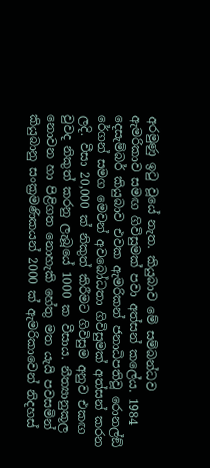අරමුණු ඉටු වූයේ නැත. කියුබාව මේ සම්බන්ධව ඇමරිකාව සමඟ ගිවිසුමක් පවා අත්සන් කලේය. 1984 දෙසැම්බර් කියුබාව එවක ඇමරිකන් ජනාධිපතිවූ රොනල්ඞ් රේගන් සමග මෙවන් අවබෝධතා ගිවිසුමක් අත්සන් කරන ලදි. වීසා 20,000 ක් නිකුත් කිරීමට ගිවිසුම අනුව එකඟ වුවද නිකුත් කරනු ලැබූයේ 1000 ක වීසාය. නීත්‍යානුකූල නොවන හා පිළිගත නොහැකි හේතු මත යැයි පවසමින් කියුබානු සංක්‍රමණිකයන් 2000 ක් ඇමරිකාවෙන් නිදහස්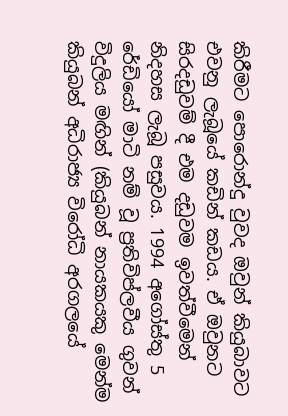කිරීමට පොරොන්දු වුවද ඔවුන් කියුබාවට එවනු ලැබූයේ කඩින් කඩය. ඒ ඔවුනට සිරදඩුවම් දී එම දඩුවම ඉවත්වීමෙන් නිදහස ලැබූ පසුවය. 1994 අගෝස්තු 5 රේඩියෝ මාටි නම් වූ ප්‍රතිවිප්ලවීය ගුවන් විදුලිය මඟින් (කියුබන් නායකයකු මෙන්ම කියුබන් අධිරාජ්‍ය විරෝධි අරගලයේ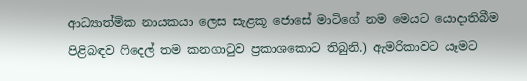ආධ්‍යාත්මික නායකයා ලෙස සැළකූ ජොසේ මාටිගේ නම මෙයට යොදාතිබීම පිළිබඳව ෆිදෙල් තම කනගාටුව ප්‍රකාශකොට තිබුනි.) ඇමරිකාවට යෑමට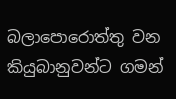බලාපොරොත්තු වන කියුබානුවන්ට ගමන්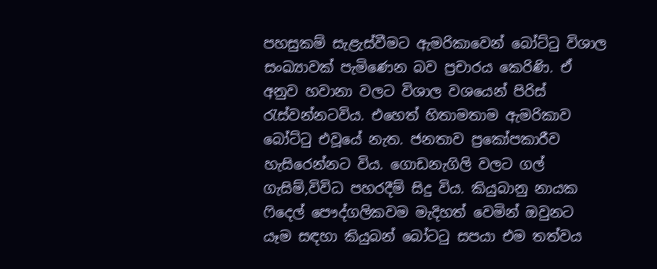පහසුකම් සැළැස්වීමට ඇමරිකාවෙන් බෝට්ටු විශාල සංඛ්‍යාවක් පැමිණෙන බව ප්‍රචාරය කෙරිණි. ඒ අනුව හවානා වලට විශාල වශයෙන් පිරිස් රැස්වන්නටවිය. එහෙත් හිතාමතාම ඇමරිකාව බෝට්ටු එවූයේ නැත. ජනතාව ප්‍රකෝපකාරීව හැසිරෙන්නට විය. ගොඩනැගිලි වලට ගල් ගැසිම්,විවිධ පහරදීම් සිදු විය. කියුබානු නායක ෆිදෙල් පෞද්ගලිකවම මැදිහත් වෙමින් ඔවුනට යෑම සඳහා කියුබන් බෝටටු සපයා එම තත්වය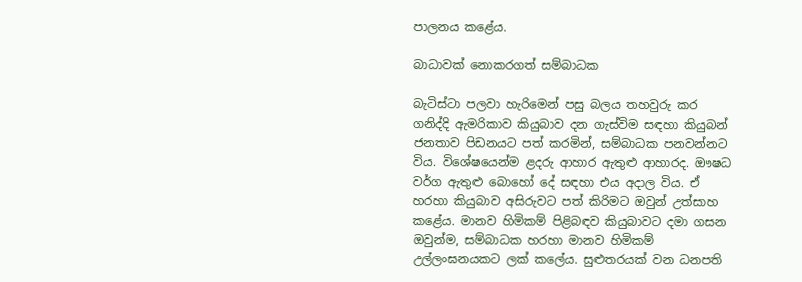පාලනය කළේය.

බාධාවක් නොකරගත් සම්බාධක

බැටිස්ටා පලවා හැරිමෙන් පසු බලය තහවුරු කර ගනිද්දි ඇමරිකාව කියුබාව දන ගැස්විම සඳහා කියුබන් ජනතාව පිඩනයට පත් කරමින්, සම්බාධක පනවන්නට විය. විශේෂයෙන්ම ළදරු ආහාර ඇතුළු ආහාරද. ඖෂධ වර්ග ඇතුළු බොහෝ දේ සඳහා එය අදාල විය. ඒ හරහා කියුබාව අසිරුවට පත් කිරිමට ඔවුන් උත්සාහ කළේය. මානව හිමිකම් පිළිබඳව කියුබාවට දමා ගසන ඔවුන්ම, සම්බාධක හරහා මානව හිමිකම් උල්ලංඝනයකට ලක් කලේය. සුළුතරයක් වන ධනපති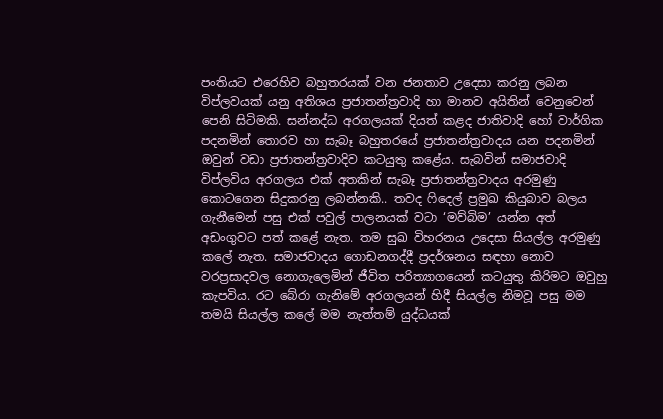පංතියට එරෙහිව බහුතරයක් වන ජනතාව උදෙසා කරනු ලබන විප්ලවයක් යනු අතිශය ප්‍රජාතන්ත්‍රවාදි හා මානව අයිතින් වෙනුවෙන් පෙනි සිටිමකි. සන්නද්ධ අරගලයක් දියත් කළද ජාතිවාදි හෝ වාර්ගික පදනමින් තොරව හා සැබෑ බහුතරයේ ප්‍රජාතන්ත්‍රවාදය යන පදනමින් ඔවුන් වඩා ප්‍රජාතන්ත්‍රවාදිව කටයුතු කළේය. සැබවින් සමාජවාදි විප්ලවිය අරගලය එක් අතකින් සැබෑ ප්‍රජාතන්ත්‍රවාදය අරමුණු කොටගෙන සිදුකරනු ලබන්නකි.. තවද ෆිදෙල් ප්‍රමුඛ කියුබාව බලය ගැනීමෙන් පසු එක් පවුල් පාලනයක් වටා ‘මව්බිම’ යන්න අත් අඩංගුවට පත් කළේ නැත. තම සුඛ විහරනය උදෙසා සියල්ල අරමුණු කලේ නැත. සමාජවාදය ගොඩනගද්දී ප්‍රදර්ශනය සඳහා නොව වරප්‍රසාදවල නොගැලෙමින් ජීවිත පරිත්‍යාගයෙන් කටයුතු කිරිමට ඔවුහු කැපවිය. රට බේරා ගැනිමේ අරගලයන් හිදී සියල්ල නිමවූ පසු මම තමයි සියල්ල කලේ මම නැත්තම් යුද්ධයක්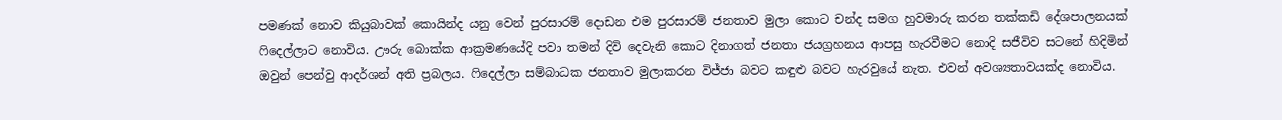පමණක් නොව කියුබාවක් කොයින්ද යනු වෙන් පුරසාරම් දොඩන එම පුරසාරම් ජනතාව මුලා කොට චන්ද සමග හුවමාරු කරන තක්කඩි දේශපාලනයක් ෆිදෙල්ලාට නොවිය. ඌරු බොක්ක ආක්‍රමණයේදි පවා තමන් දිවි දෙවැනි කොට දිනාගත් ජනතා ජයග්‍රහනය ආපසු හැරවීමට නොදි සජීවිව සටනේ හිදිමින් ඔවුන් පෙන්වු ආදර්ශන් අති ප්‍රබලය. ෆිදෙල්ලා සම්බාධක ජනතාව මුලාකරන විජ්ජා බවට කඳුළු බවට හැරවුයේ නැත. එවන් අවශ්‍යතාවයක්ද නොවිය.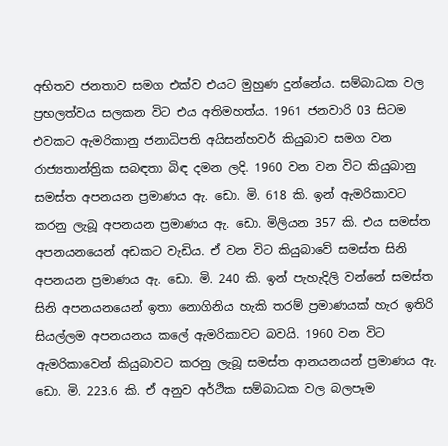අභිතව ජනතාව සමග එක්ව එයට මුහුණ දුන්නේය. සම්බාධක වල ප්‍රභලත්වය සලකන විට එය අතිමහත්ය. 1961 ජනවාරි 03 සිටම එවකට ඇමරිකානු ජනාධිපති අයිසන්හවර් කියුබාව සමග වන රාජ්‍යතාන්ත්‍රික සබඳතා බිඳ දමන ලදි. 1960 වන වන විට කියුබානු සමස්ත අපනයන ප්‍රමාණය ඇ. ඩො. මි. 618 කි. ඉන් ඇමරිකාවට කරනු ලැබූ අපනයන ප්‍රමාණය ඇ. ඩො. මිලියන 357 කි. එය සමස්ත අපනයනයෙන් අඩකට වැඩිය. ඒ වන විට කියුබාවේ සමස්ත සිනි අපනයන ප්‍රමාණය ඇ. ඩො. මි. 240 කි. ඉන් පැහැදිලි වන්නේ සමස්ත සිනි අපනයනයෙන් ඉතා නොගිනිය හැකි තරම් ප්‍රමාණයක් හැර ඉතිරි සියල්ලම අපනයනය කලේ ඇමරිකාවට බවයි. 1960 වන විට ඇමරිකාවෙන් කියුබාවට කරනු ලැබූ සමස්ත ආනයනයන් ප්‍රමාණය ඇ. ඩො. මි. 223.6 කි. ඒ අනුව අර්ථික සම්බාධක වල බලපෑම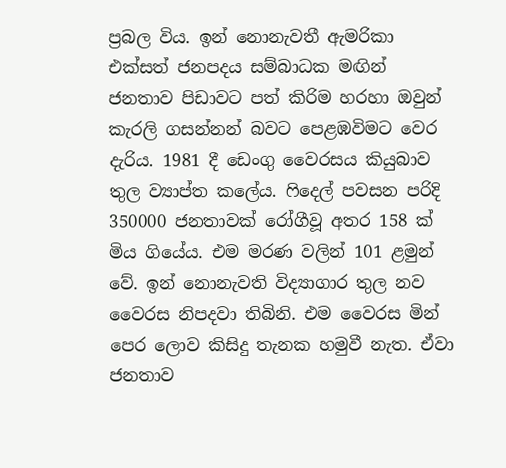ප්‍රබල විය. ඉන් නොනැවතී ඇමරිකා එක්සත් ජනපදය සම්බාධක මඟින් ජනතාව පිඩාවට පත් කිරිම හරහා ඔවුන් කැරලි ගසන්නන් බවට පෙළඹවිමට වෙර දැරිය. 1981 දී ඩෙංගු වෛරසය කියුබාව තුල ව්‍යාප්ත කලේය. ෆිදෙල් පවසන පරිදි 350000 ජනතාවක් රෝගීවූ අතර 158 ක් මිය ගියේය. එම මරණ වලින් 101 ළමුන් වේ. ඉන් නොනැවති විද්‍යාගාර තුල නව වෛරස නිපදවා තිබිනි. එම වෛරස මින් පෙර ලොව කිසිදු තැනක හමුවී නැත. ඒවා ජනතාව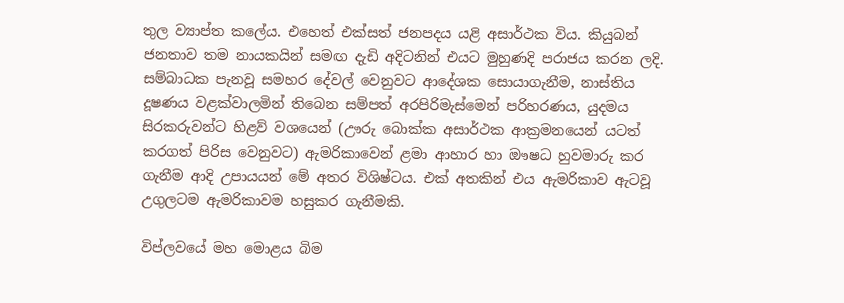තුල ව්‍යාප්ත කලේය. එහෙත් එක්සත් ජනපදය යළි අසාර්ථක විය. කියුබන් ජනතාව තම නායකයින් සමඟ දැඩි අදිටනින් එයට මුහුණදි පරාජය කරන ලදි. සම්බාධක පැනවූ සමහර දේවල් වෙනුවට ආදේශක සොයාගැනීම, නාස්තිය දූෂණය වළක්වාලමින් තිබෙන සම්පත් අරපිරිමැස්මෙන් පරිහරණය, යුදමය සිරකරුවන්ට හිළව් වශයෙන් (ඌරු බොක්ක අසාර්ථක ආක්‍රමනයෙන් යටත් කරගත් පිරිස වෙනුවට) ඇමරිකාවෙන් ළමා ආහාර හා ඖෂධ හුවමාරු කර ගැනීම ආදි උපායයන් මේ අතර විශිෂ්ටය. එක් අතකින් එය ඇමරිකාව ඇටවූ උගුලටම ඇමරිකාවම හසුකර ගැනීමකි.

විප්ලවයේ මහ මොළය බිම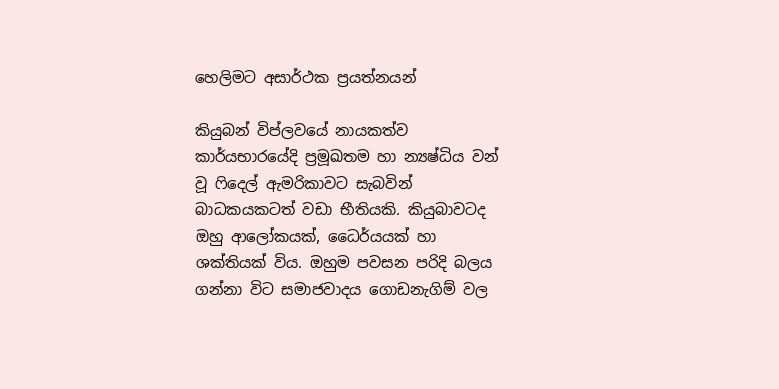හෙලිමට අසාර්ථක ප්‍රයත්නයන්

කියුබන් විප්ලවයේ නායකත්ව කාර්යභාරයේදි ප්‍රමූඛතම හා න්‍යෂ්ධිය වන් වූ ෆිදෙල් ඇමරිකාවට සැබවින් බාධකයකටත් වඩා භීතියකි. කියුබාවටද ඔහු ආලෝකයක්, ධෛර්යයක් හා ශක්තියක් විය. ඔහුම පවසන පරිදි බලය ගන්නා විට සමාජවාදය ගොඩනැගිම් වල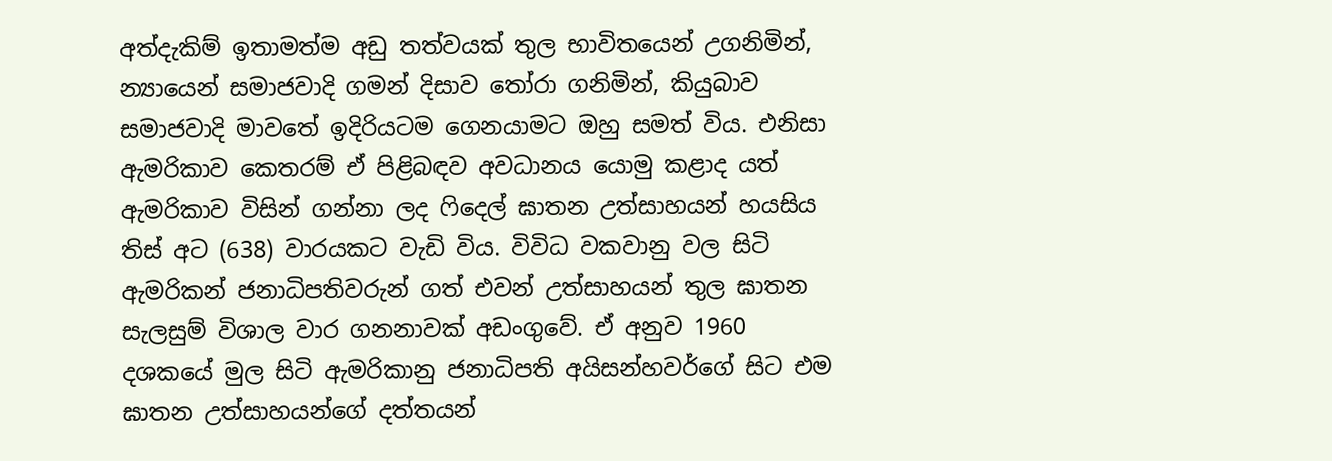අත්දැකිම් ඉතාමත්ම අඩු තත්වයක් තුල භාවිතයෙන් උගනිමින්, න්‍යායෙන් සමාජවාදි ගමන් දිසාව තෝරා ගනිමින්, කියුබාව සමාජවාදි මාවතේ ඉදිරියටම ගෙනයාමට ඔහු සමත් විය. එනිසා ඇමරිකාව කෙතරම් ඒ පිළිබඳව අවධානය යොමු කළාද යත් ඇමරිකාව විසින් ගන්නා ලද ෆිදෙල් ඝාතන උත්සාහයන් හයසිය තිස් අට (638) වාරයකට වැඩි විය. විවිධ වකවානු වල සිටි ඇමරිකන් ජනාධිපතිවරුන් ගත් එවන් උත්සාහයන් තුල ඝාතන සැලසුම් විශාල වාර ගනනාවක් අඩංගුවේ. ඒ අනුව 1960 දශකයේ මුල සිටි ඇමරිකානු ජනාධිපති අයිසන්හවර්ගේ සිට එම ඝාතන උත්සාහයන්ගේ දත්තයන්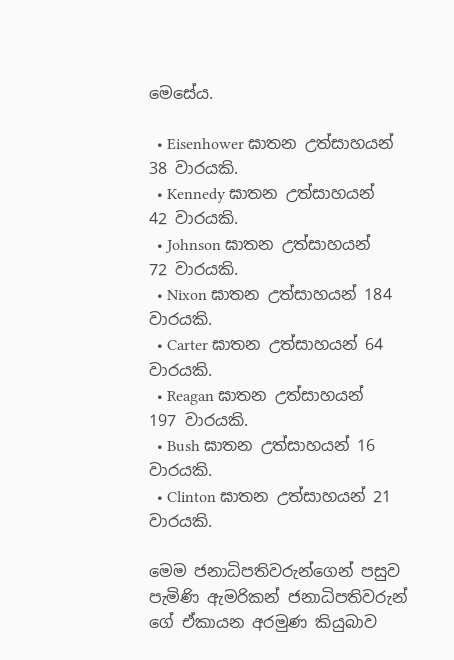මෙසේය.

  • Eisenhower ඝාතන උත්සාහයන් 38 වාරයකි.
  • Kennedy ඝාතන උත්සාහයන් 42 වාරයකි.
  • Johnson ඝාතන උත්සාහයන් 72 වාරයකි.
  • Nixon ඝාතන උත්සාහයන් 184 වාරයකි.
  • Carter ඝාතන උත්සාහයන් 64 වාරයකි.
  • Reagan ඝාතන උත්සාහයන් 197 වාරයකි.
  • Bush ඝාතන උත්සාහයන් 16 වාරයකි.
  • Clinton ඝාතන උත්සාහයන් 21 වාරයකි.

මෙම ජනාධිපතිවරුන්ගෙන් පසුව  පැමිණි ඇමරිකන් ජනාධිපතිවරුන් ගේ ඒකායන අරමුණ කියුබාව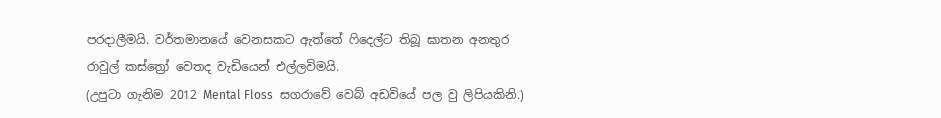පරදාලීමයි. වර්තමානයේ වෙනසකට ඇත්තේ ෆිදෙල්ට තිබූ ඝාතන අනතුර රාවුල් කස්ත්‍රෝ වෙතද වැඩියෙන් එල්ලවිමයි.
(උපුටා ගැනිම 2012 Mental Floss  සගරාවේ වෙබ් අඩවියේ පල වු ලිපියකිනි.)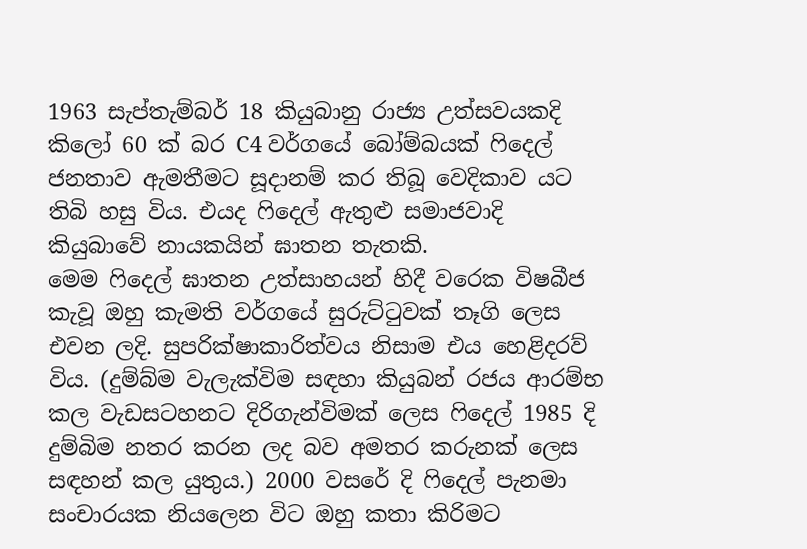1963 සැප්තැම්බර් 18 කියුබානු රාජ්‍ය උත්සවයකදි කිලෝ 60 ක් බර C4 වර්ගයේ බෝම්බයක් ෆිදෙල් ජනතාව ඇමතීමට සූදානම් කර තිබූ වෙදිකාව යට තිබි හසු විය. එයද ෆිදෙල් ඇතුළු සමාජවාදි කියුබාවේ නායකයින් ඝාතන තැතකි.
මෙම ෆිදෙල් ඝාතන උත්සාහයන් හිදී වරෙක විෂබීජ කැවූ ඔහු කැමති වර්ගයේ සුරුට්ටුවක් තෑගි ලෙස එවන ලදි. සුපරික්ෂාකාරිත්වය නිසාම එය හෙළිදරව් විය. (දුම්බ්ම වැලැක්විම සඳහා කියුබන් රජය ආරම්භ කල වැඩසටහනට දිරිගැන්විමක් ලෙස ෆිදෙල් 1985 දි දුම්බිම නතර කරන ලද බව අමතර කරුනක් ලෙස සඳහන් කල යුතුය.) 2000 වසරේ දි ෆිදෙල් පැනමා සංචාරයක නියලෙන විට ඔහු කතා කිරිමට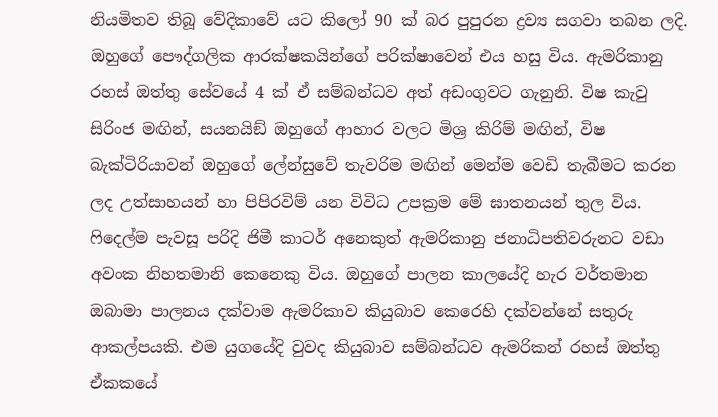නියමිතව තිබූ වේදිකාවේ යට කිලෝ 90 ක් බර පුපුරන ද්‍රව්‍ය සගවා තබන ලදි. ඔහුගේ පෞද්ගලික ආරක්ෂකයින්ගේ පරික්ෂාවෙන් එය හසු විය. ඇමරිකානු රහස් ඔත්තු සේවයේ 4 ක් ඒ සම්බන්ධව අත් අඩංගුවට ගැනුනි. විෂ කැවු සිරිංජ මඟින්, සයනයිඞ් ඔහුගේ ආහාර වලට මිශ්‍ර කිරිම් මඟින්, විෂ බැක්ටිරියාවන් ඔහුගේ ලේන්සුවේ තැවරිම මඟින් මෙන්ම වෙඩි තැබීමට කරන ලද උත්සාහයන් හා පිපිරවිම් යන විවිධ උපක්‍රම මේ ඝාතනයන් තුල විය. ෆිදෙල්ම පැවසූ පරිදි ජිමී කාටර් අනෙකුත් ඇමරිකානු ජනාධිපතිවරුනට වඩා අවංක නිහතමානි කෙනෙකු විය. ඔහුගේ පාලන කාලයේදි හැර වර්තමාන ඔබාමා පාලනය දක්වාම ඇමරිකාව කියුබාව කෙරෙහි දක්වන්නේ සතුරු ආකල්පයකි. එම යුගයේදි වුවද කියුබාව සම්බන්ධව ඇමරිකන් රහස් ඔත්තු ඒකකයේ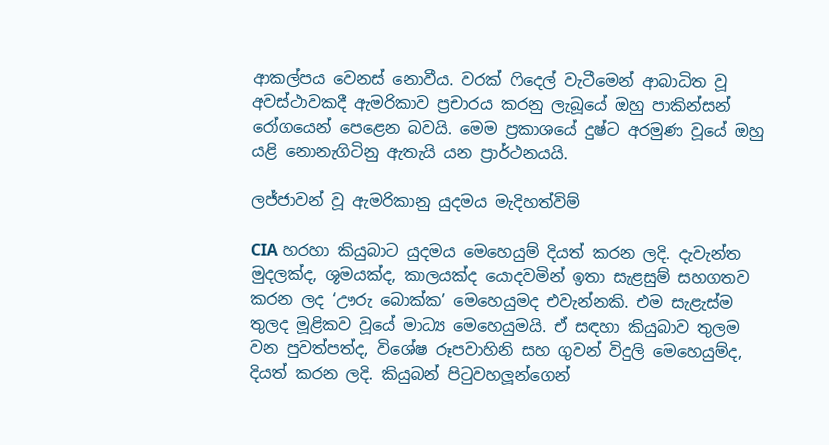ආකල්පය වෙනස් නොවීය. වරක් ෆිදෙල් වැටීමෙන් ආබාධිත වූ අවස්ථාවකදී ඇමරිකාව ප්‍රචාරය කරනු ලැබූයේ ඔහු පාකින්සන් රෝගයෙන් පෙළෙන බවයි. මෙම ප්‍රකාශයේ දුෂ්ට අරමුණ වූයේ ඔහු යළි නොනැගිටිනු ඇතැයි යන ප්‍රාර්ථනයයි.

ලජ්ජාවන් වූ ඇමරිකානු යුදමය මැදිහත්විම්

CIA හරහා කියුබාට යුදමය මෙහෙයුම් දියත් කරන ලදි. දැවැන්ත මුදලක්ද, ශූමයක්ද, කාලයක්ද යොදවමින් ඉතා සැළසුම් සහගතව කරන ලද ‘ඌරු බොක්ක’ මෙහෙයුමද එවැන්නකි. එම සැළැස්ම තුලද මූළිකව වූයේ මාධ්‍ය මෙහෙයුමයි. ඒ සඳහා කියුබාව තුලම වන පුවත්පත්ද, විශේෂ රූපවාහිනි සහ ගුවන් විදුලි මෙහෙයුම්ද, දියත් කරන ලදි. කියුබන් පිටුවහලූන්ගෙන්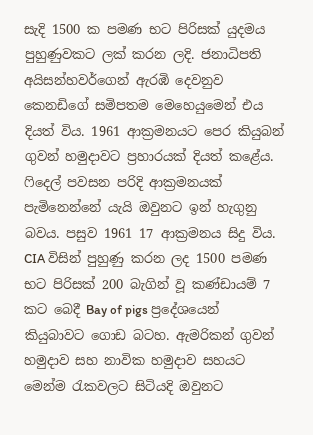සැදි 1500 ක පමණ භට පිරිසක් යුදමය පුහුණුවකට ලක් කරන ලදි. ජනාධිපති අයිසන්හවර්ගෙන් ඇරඹි දෙවනුව කෙනඩිගේ සමිපතම මෙහෙයුමෙන් එය දියත් විය. 1961 ආක්‍රමනයට පෙර කියුබන් ගුවන් හමුදාවට ප්‍රහාරයක් දියත් කළේය. ෆිදෙල් පවසන පරිදි ආක්‍රමනයක් පැමිනෙන්නේ යැයි ඔවුනට ඉන් හැගුනු බවය. පසුව 1961 17 ආක්‍රමනය සිදු විය. CIA විසින් පුහුණු කරන ලද 1500 පමණ භට පිරිසක් 200 බැගින් වූ කණ්ඩායම් 7 කට බෙදී Bay of pigs ප්‍රදේශයෙන් කියුබාවට ගොඩ බටහ. ඇමරිකන් ගුවන් හමුදාව සහ නාවික හමුදාව සහයට මෙන්ම රැකවලට සිටියදි ඔවුනට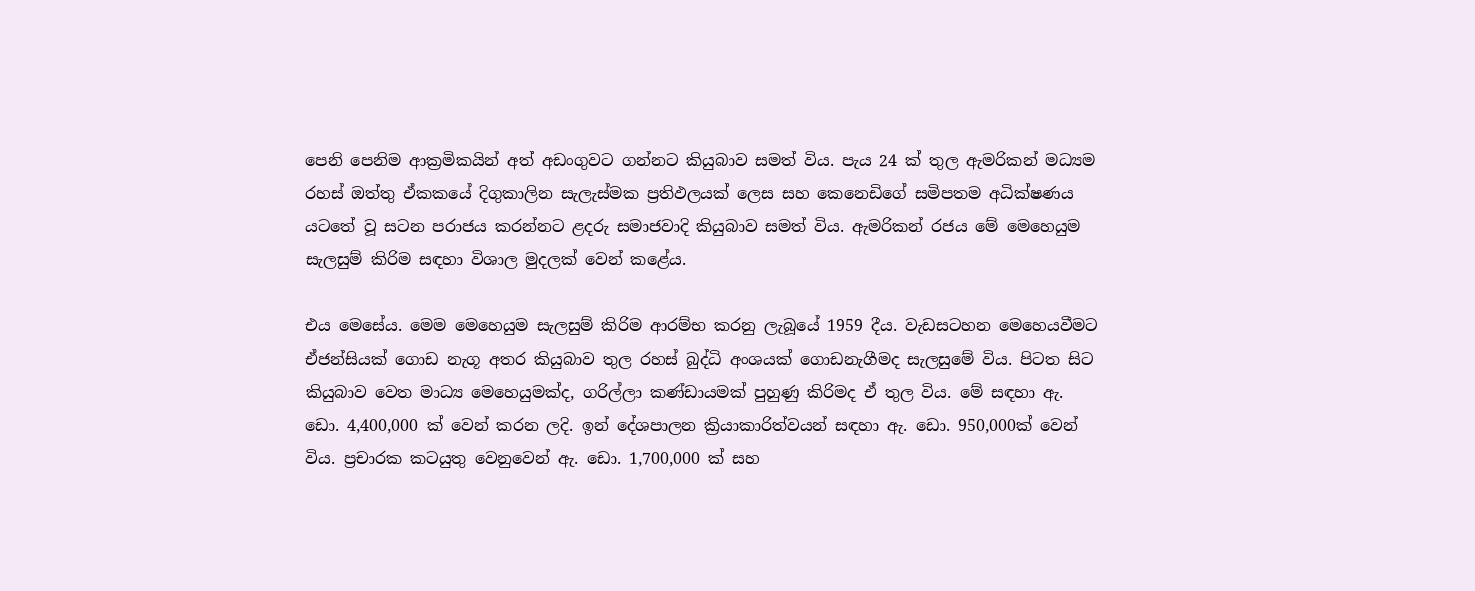පෙනි පෙනිම ආක්‍රමිකයින් අත් අඩංගුවට ගන්නට කියුබාව සමත් විය. පැය 24 ක් තුල ඇමරිකන් මධ්‍යම රහස් ඔත්තු ඒකකයේ දිගුකාලින සැලැස්මක ප්‍රතිඵලයක් ලෙස සහ කෙනෙඩිගේ සමිපතම අධික්ෂණය යටතේ වූ සටන පරාජය කරන්නට ළදරු සමාජවාදි කියුබාව සමත් විය. ඇමරිකන් රජය මේ මෙහෙයුම සැලසුම් කිරිම සඳහා විශාල මුදලක් වෙන් කළේය.

එය මෙසේය. මෙම මෙහෙයුම සැලසුම් කිරිම ආරම්භ කරනු ලැබූයේ 1959 දීය. වැඩසටහන මෙහෙයවීමට ඒජන්සියක් ගොඩ නැගූ අතර කියුබාව තුල රහස් බුද්ධි අංශයක් ගොඩනැගීමද සැලසුමේ විය. පිටත සිට කියුබාව වෙත මාධ්‍ය මෙහෙයුමක්ද, ගරිල්ලා කණ්ඩායමක් පුහුණු කිරිමද ඒ තුල විය. මේ සඳහා ඇ. ඩො. 4,400,000 ක් වෙන් කරන ලදි. ඉන් දේශපාලන ක්‍රියාකාරිත්වයන් සඳහා ඇ. ඩො. 950,000ක් වෙන් විය. ප්‍රචාරක කටයුතු වෙනුවෙන් ඇ. ඩො. 1,700,000 ක් සහ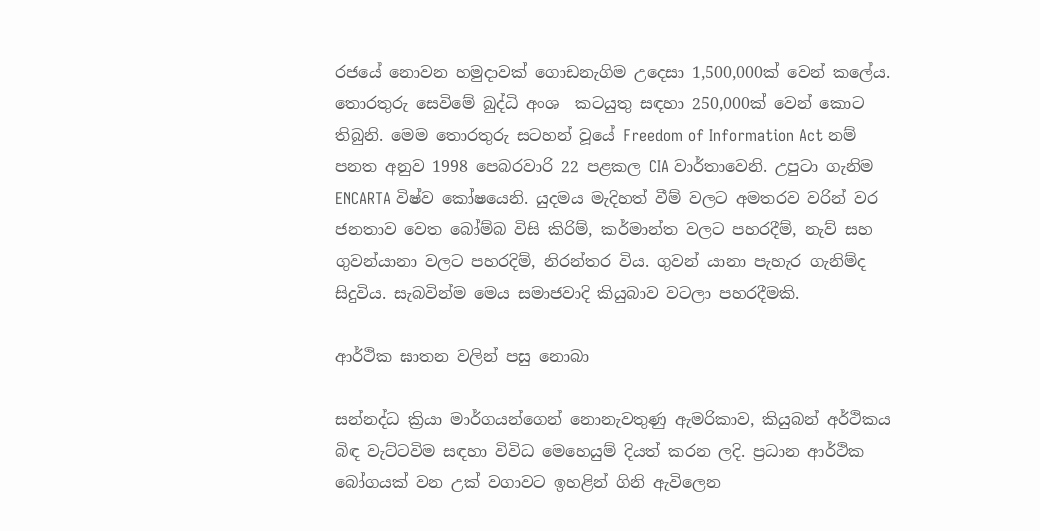රජයේ නොවන හමුදාවක් ගොඩනැගිම උදෙසා 1,500,000ක් වෙන් කලේය. තොරතුරු සෙවිමේ බුද්ධි අංශ  කටයුතු සඳහා 250,000ක් වෙන් කොට තිබුනි. මෙම තොරතුරු සටහන් වූයේ Freedom of Information Act නම් පනත අනුව 1998 පෙබරවාරි 22 පළකල CIA වාර්තාවෙනි. උපුටා ගැනිම ENCARTA විෂ්ව කෝෂයෙනි. යුදමය මැදිහත් වීම් වලට අමතරව වරින් වර ජනතාව වෙත බෝම්බ විසි කිරිම්, කර්මාන්ත වලට පහරදීම්, නැව් සහ ගුවන්යානා වලට පහරදිම්, නිරන්තර විය. ගුවන් යානා පැහැර ගැනිම්ද සිදුවිය. සැබවින්ම මෙය සමාජවාදි කියුබාව වටලා පහරදීමකි.

ආර්ථික ඝාතන වලින් පසු නොබා

සන්නද්ධ ක්‍රියා මාර්ගයන්ගෙන් නොනැවතුණු ඇමරිකාව, කියුබන් අර්ථිකය බිඳ වැට්ටවිම සඳහා විවිධ මෙහෙයුම් දියත් කරන ලදි. ප්‍රධාන ආර්ථික බෝගයක් වන උක් වගාවට ඉහළින් ගිනි ඇවිලෙන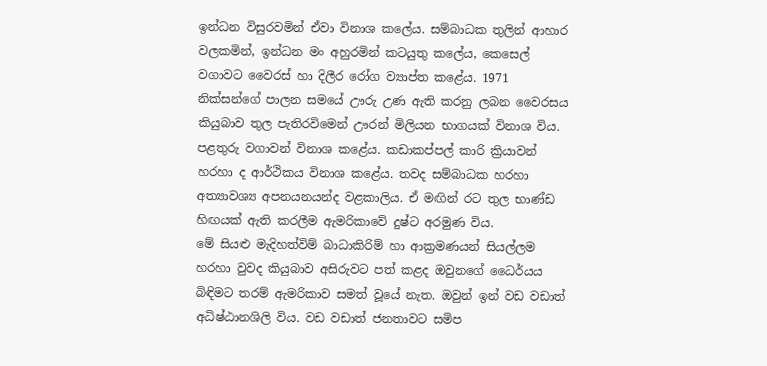ඉන්ධන විසුරවමින් ඒවා විනාශ කලේය. සම්බාධක තුලින් ආහාර වලකමින්, ඉන්ධන මං අහුරමින් කටයුතු කලේය, කෙසෙල් වගාවට වෛරස් හා දිලීර රෝග ව්‍යාප්ත කළේය. 1971 නික්සන්ගේ පාලන සමයේ ඌරු උණ ඇති කරනු ලබන වෛරසය කියුබාව තුල පැතිරවිමෙන් ඌරන් මිලියන භාගයක් විනාශ විය. පළතුරු වගාවන් විනාශ කළේය. කඩාකප්පල් කාරි ක්‍රියාවන් හරහා ද ආර්ථිකය විනාශ කළේය. තවද සම්බාධක හරහා අත්‍යාවශ්‍ය අපනයනයන්ද වළකාලිය. ඒ මඟින් රට තුල භාණ්ඩ හිඟයක් ඇති කරලීම ඇමරිකාවේ දුෂ්ට අරමුණ විය.
මේ සියළු මැදිහත්විම් බාධාකිරිම් හා ආක්‍රමණයන් සියල්ලම හරහා වුවද කියුබාව අසිරුවට පත් කළද ඔවුනගේ ධෛර්යය බිඳිමට තරම් ඇමරිකාව සමත් වූයේ නැත. ඔවුන් ඉන් වඩ වඩාත් අධිෂ්ඨානශිලි විය. වඩ වඩාත් ජනතාවට සමිප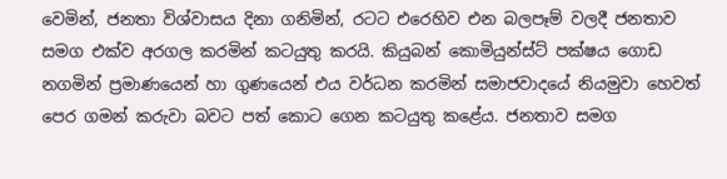වෙමින්, ජනතා විශ්වාසය දිනා ගනිමින්, රටට එරෙහිව එන බලපෑම් වලදී ජනතාව සමග එක්ව අරගල කරමින් කටයුතු කරයි. කියුබන් කොමියුන්ස්ට් පක්ෂය ගොඩ නගමින් ප්‍රමාණයෙන් හා ගුණයෙන් එය වර්ධන කරමින් සමාජවාදයේ නියමුවා හෙවත් පෙර ගමන් කරුවා බවට පත් කොට ගෙන කටයුතු කළේය. ජනතාව සමග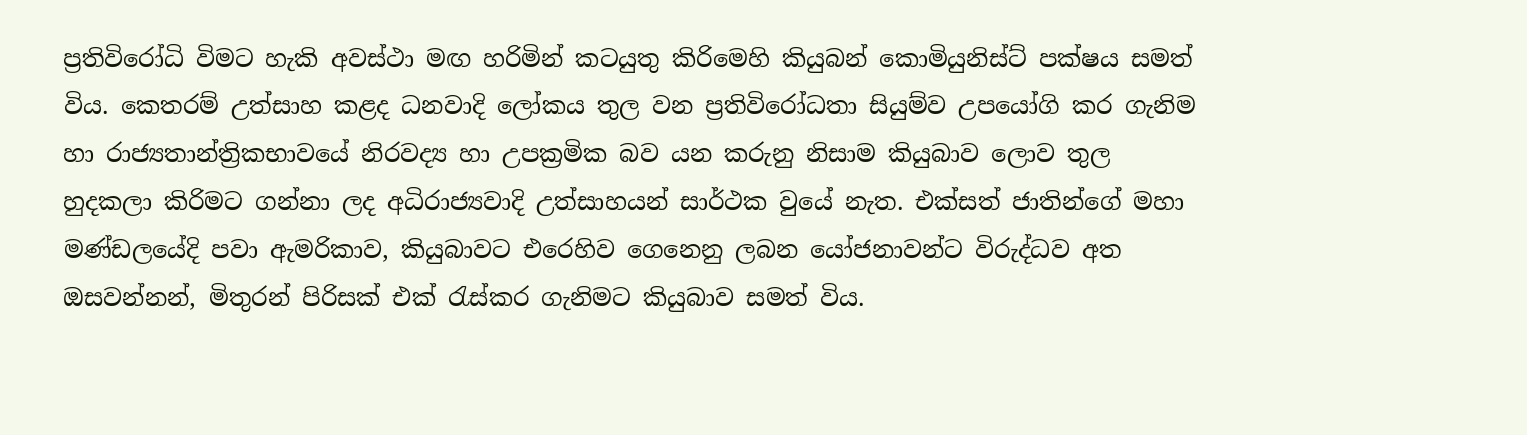ප්‍රතිවිරෝධි විමට හැකි අවස්ථා මඟ හරිමින් කටයුතු කිරිමෙහි කියුබන් කොමියුනිස්ට් පක්ෂය සමත් විය. කෙතරම් උත්සාහ කළද ධනවාදි ලෝකය තුල වන ප්‍රතිවිරෝධතා සියුම්ව උපයෝගි කර ගැනිම හා රාජ්‍යතාන්ත්‍රිකභාවයේ නිරවද්‍ය හා උපක්‍රමික බව යන කරුනු නිසාම කියුබාව ලොව තුල හුදකලා කිරිමට ගන්නා ලද අධිරාජ්‍යවාදි උත්සාහයන් සාර්ථක වුයේ නැත. එක්සත් ජාතින්ගේ මහා මණ්ඩලයේදි පවා ඇමරිකාව, කියුබාවට එරෙහිව ගෙනෙනු ලබන යෝජනාවන්ට විරුද්ධව අත ඔසවන්නන්, මිතුරන් පිරිසක් එක් රැස්කර ගැනිමට කියුබාව සමත් විය.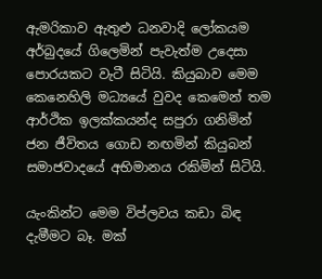ඇමරිකාව ඇතුළු ධනවාදි ලෝකයම අර්බුදයේ ගිලෙමින් පැවැත්ම උදෙසා පොරයකට වැටී සිටියි. කියුබාව මෙම කෙනෙහිලි මධ්‍යයේ වුවද කෙමෙන් තම ආර්ථික ඉලක්කයන්ද සපුරා ගනිමින් ජන ජීවිතය ගොඩ නඟමින් කියුබන් සමාජවාදයේ අභිමානය රකිමින් සිටියි.

යැංකින්ට මෙම විප්ලවය කඩා බිඳ දැමීමට බෑ. මක්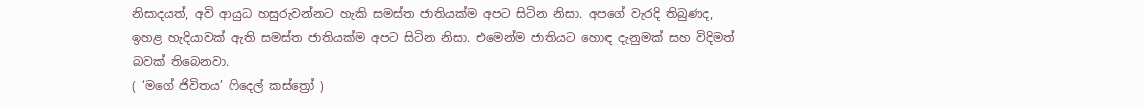නිසාදයත්, අවි ආයුධ හසුරුවන්නට හැකි සමස්ත ජාතියක්ම අපට සිටින නිසා. අපගේ වැරදි තිබුණද, ඉහළ හැදියාවක් ඇති සමස්ත ජාතියක්ම අපට සිටින නිසා. එමෙන්ම ජාතියට හොඳ දැනුමක් සහ විදිමත් බවක් තිබෙනවා.
( ‘මගේ ජිවිතය’ ෆිදෙල් කස්ත්‍රෝ )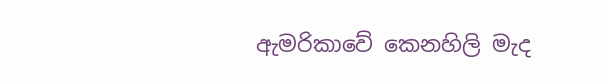ඇමරිකාවේ ‌කෙනහිලි මැද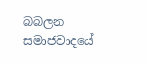බබලන සමාජවාදයේ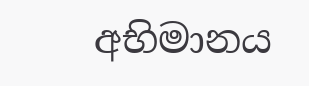අභිමානය